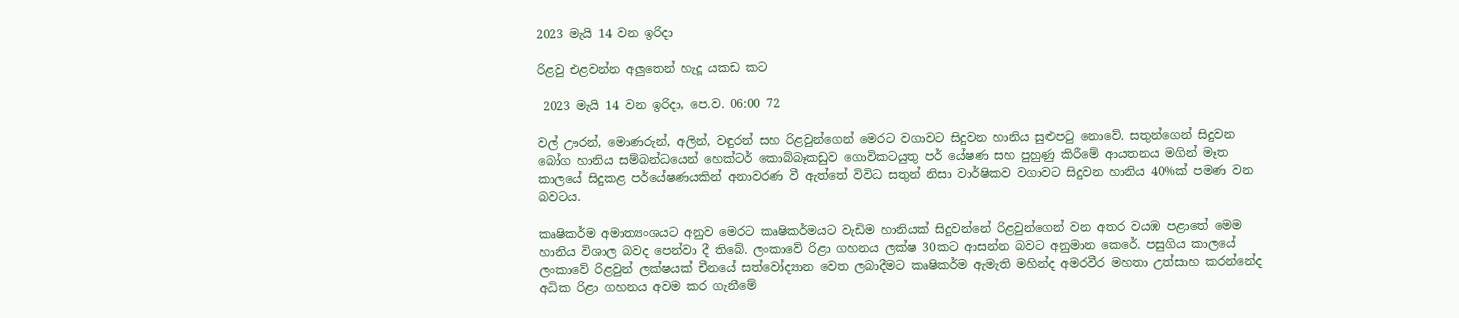2023 මැයි 14 වන ඉරිදා

රිළවු එළවන්න අලුතෙන් හැදූ යකඩ කට

 2023 මැයි 14 වන ඉරිදා, පෙ.ව. 06:00 72

වල් ඌරන්, මොණරුන්, අලින්, වඳුරන් සහ රිළවුන්ගෙන් මෙරට වගාවට සිදුවන හානිය සුළුපටු නොවේ. සතුන්ගෙන් සිදුවන බෝග හානිය සම්බන්ධයෙන් හෙක්ටර් කොබ්බෑකඩුව ගොවිකටයුතු පර් යේෂණ සහ පුහුණු කිරීමේ ආයතනය මගින් මෑත කාලයේ සිදුකළ පර්යේෂණයකින් අනාවරණ වී ඇත්තේ විවිධ සතුන් නිසා වාර්ෂිකව වගාවට සිදුවන හානිය 40%ක් පමණ වන බවටය.

කෘෂිකර්ම අමාත්‍යංශයට අනුව මෙරට කෘෂිකර්මයට වැඩිම හානියක් සිදුවන්නේ රිළවුන්ගෙන් වන අතර වයඹ පළාතේ මෙම හානිය විශාල බවද පෙන්වා දී තිබේ. ලංකාවේ රිළා ගහනය ලක්ෂ 30කට ආසන්න බවට අනුමාන කෙරේ. පසුගිය කාලයේ ලංකාවේ රිළවුන් ලක්ෂයක් චීනයේ සත්වෝද්‍යාන වෙත ලබාදීමට කෘෂිකර්ම ඇමැති මහින්ද අමරවීර මහතා උත්සාහ කරන්නේද අධික රිළා ගහනය අවම කර ගැනීමේ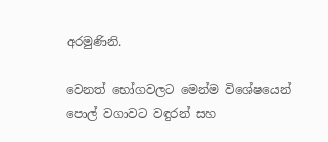අරමුණිනි.

වෙනත් භෝගවලට මෙන්ම විශේෂයෙන් පොල් වගාවට වඳුරන් සහ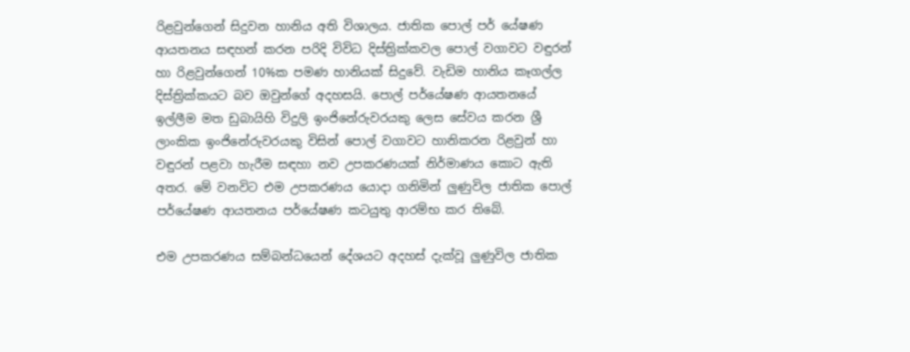රිළවුන්ගෙන් සිදුවන හානිය අති විශාලය. ජාතික පොල් පර් යේෂණ ආයතනය සඳහන් කරන පරිදි විවිධ දිස්ත්‍රික්කවල පොල් වගාවට වඳුරන් හා රිළවුන්ගෙන් 10%ක පමණ හානියක් සිදුවේ. වැඩිම හානිය කෑගල්ල දිස්ත්‍රික්කයට බව ඔවුන්ගේ අදහසයි. පොල් පර්යේෂණ ආයතනයේ ඉල්ලීම මත ඩුබායිහි විදුලි ඉංජිනේරුවරයකු ලෙස සේවය කරන ශ්‍රී ලාංකික ඉංජිනේරුවරයකු විසින් පොල් වගාවට හානිකරන රිළවුන් හා වඳුරන් පළවා හැරීම සඳහා නව උපකරණයක් නිර්මාණය කොට ඇති අතර. මේ වනවිට එම උපකරණය යොදා ගනිමින් ලුණුවිල ජාතික පොල් පර්යේෂණ ආයතනය පර්යේෂණ කටයුතු ආරම්භ කර තිබේ.

එම උපකරණය සම්බන්ධයෙන් දේශයට අදහස් දැක්වූ ලුණුවිල ජාතික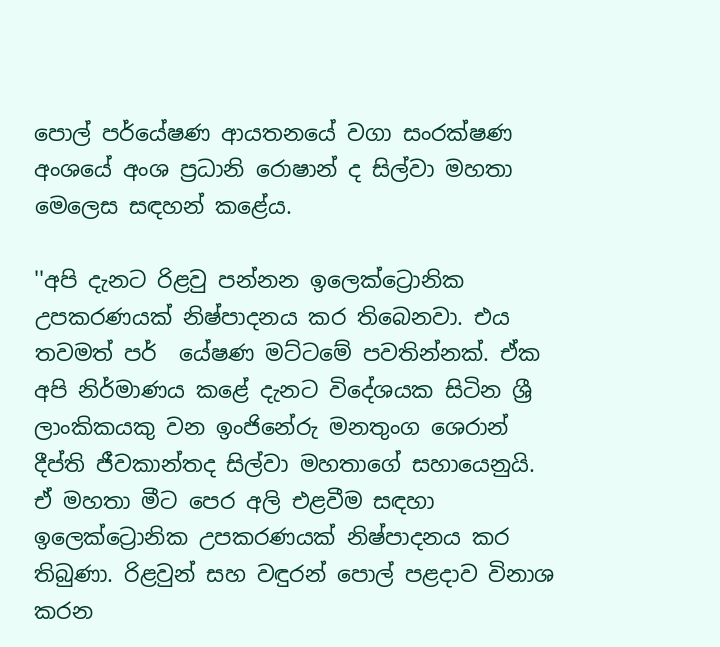පොල් පර්යේෂණ ආයතනයේ වගා සංරක්ෂණ අංශයේ අංශ ප්‍රධානි රොෂාන් ද සිල්වා මහතා මෙලෙස සඳහන් කළේය.

''අපි දැනට රිළවු පන්නන ඉලෙක්ට්‍රොනික උපකරණයක් නිෂ්පාදනය කර තිබෙනවා. එය තවමත් පර්  යේෂණ මට්ටමේ පවතින්නක්. ඒක අපි නිර්මාණය කළේ දැනට විදේශයක සිටින ශ්‍රී ලාංකිකයකු වන ඉංජිනේරු මනතුංග ශෙරාන් දීප්ති ජීවකාන්තද සිල්වා මහතාගේ සහායෙනුයි. ඒ මහතා මීට පෙර අලි එළවීම සඳහා ඉලෙක්ට්‍රොනික උපකරණයක් නිෂ්පාදනය කර තිබුණා. රිළවුන් සහ වඳුරන් පොල් පළදාව විනාශ කරන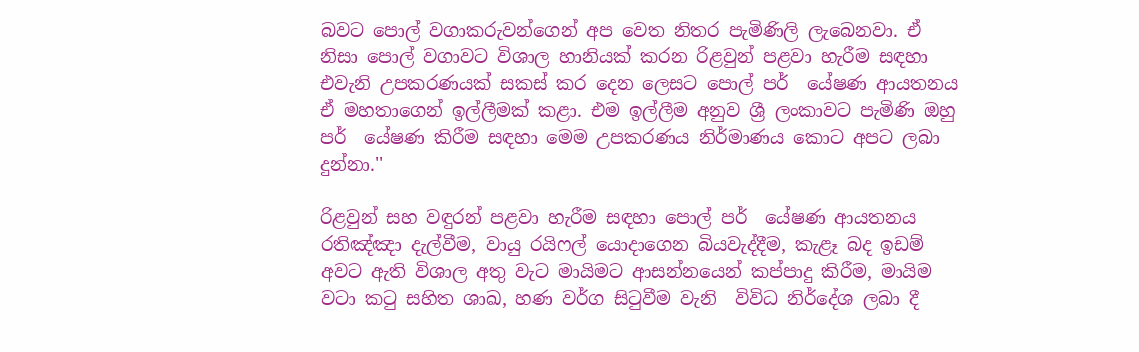බවට පොල් වගාකරුවන්ගෙන් අප වෙත නිතර පැමිණිලි ලැබෙනවා. ඒ නිසා පොල් වගාවට විශාල හානියක් කරන රිළවුන් පළවා හැරීම සඳහා එවැනි උපකරණයක් සකස් කර දෙන ලෙසට පොල් පර්  යේෂණ ආයතනය ඒ මහතාගෙන් ඉල්ලීමක් කළා. එම ඉල්ලීම අනුව ශ්‍රී ලංකාවට පැමිණි ඔහු පර්  යේෂණ කිරීම සඳහා මෙම උපකරණය නිර්මාණය කොට අපට ලබා දුන්නා.''

රිළවුන් සහ වඳුරන් පළවා හැරීම සඳහා පොල් පර්  යේෂණ ආයතනය රතිඤ්ඤා දැල්වීම, වායු රයිෆල් යොදාගෙන බියවැද්දීම, කැළෑ බද ඉඩම් අවට ඇති විශාල අතු වැට මායිමට ආසන්නයෙන් කප්පාදු කිරීම, මායිම වටා කටු සහිත ශාඛ, හණ වර්ග සිටුවීම වැනි  විවිධ නිර්දේශ ලබා දී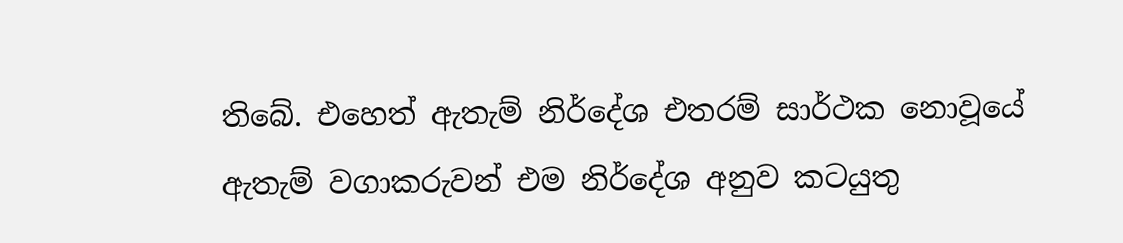තිබේ. එහෙත් ඇතැම් නිර්දේශ එතරම් සාර්ථක නොවූයේ ඇතැම් වගාකරුවන් එම නිර්දේශ අනුව කටයුතු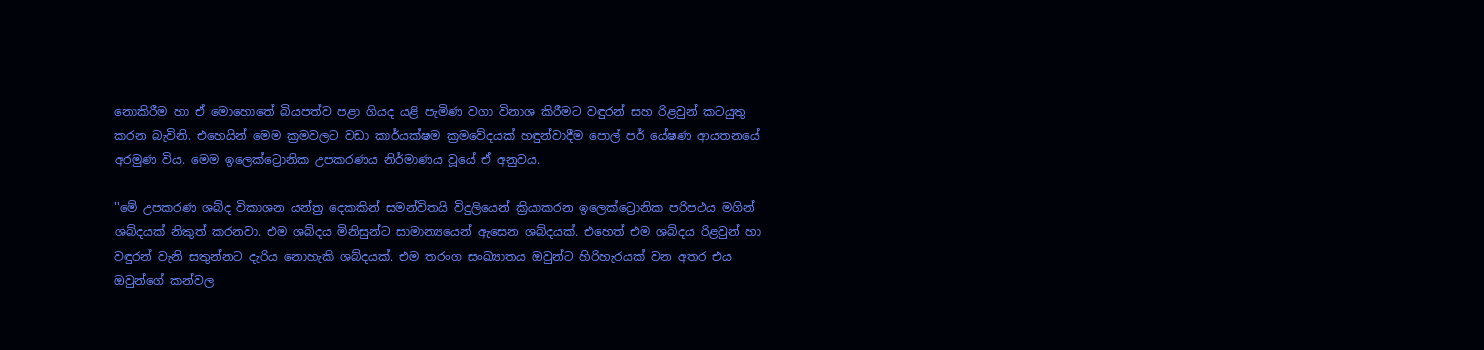නොකිරීම හා ඒ මොහොතේ බියපත්ව පළා ගියද යළි පැමිණ වගා විනාශ කිරීමට වඳුරන් සහ රිළවුන් කටයුතු කරන බැවිනි. එහෙයින් මෙම ක්‍රමවලට වඩා කාර්යක්ෂම ක්‍රමවේදයක් හඳුන්වාදීම පොල් පර් යේෂණ ආයතනයේ අරමුණ විය. මෙම ඉලෙක්ට්‍රොනික උපකරණය නිර්මාණය වූයේ ඒ අනුවය.

''මේ උපකරණ ශබ්ද විකාශන යන්ත්‍ර දෙකකින් සමන්විතයි විදුලියෙන් ක්‍රියාකරන ඉලෙක්ට්‍රොනික පරිපථය මගින් ශබ්දයක් නිකුත් කරනවා. එම ශබ්දය මිනිසුන්ට සාමාන්‍යයෙන් ඇසෙන ශබ්දයක්. එහෙත් එම ශබ්දය රිළවුන් හා වඳුරන් වැනි සතුන්නට දැරිය නොහැකි ශබ්දයක්. එම තරංග සංඛ්‍යාතය ඔවුන්ට හිරිහැරයක් වන අතර එය ඔවුන්ගේ කන්වල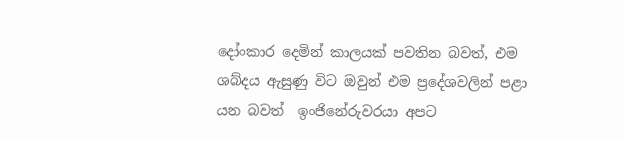දෝංකාර දෙමින් කාලයක් පවතින බවත්, එම ශබ්දය ඇසුණු විට ඔවුන් එම ප්‍රදේශවලින් පළා යන බවත්  ඉංජිනේරුවරයා අපට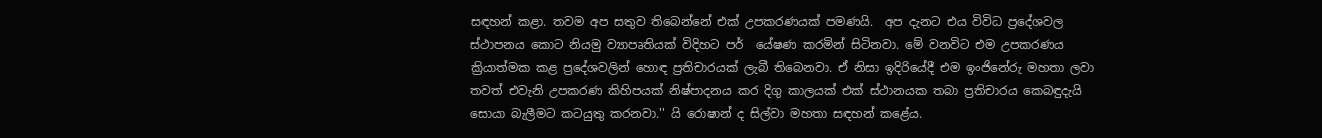සඳහන් කළා. තවම අප සතුව තිබෙන්නේ එක් උපකරණයක් පමණයි.  අප දැනට එය විවිධ ප්‍රදේශවල ස්ථාපනය කොට නියමු ව්‍යාපෘතියක් විදිහට පර්  යේෂණ කරමින් සිටිනවා. මේ වනවිට එම උපකරණය ක්‍රියාත්මක කළ ප්‍රදේශවලින් හොඳ ප්‍රතිචාරයක් ලැබී තිබෙනවා. ඒ නිසා ඉදිරියේදී එම ඉංජිනේරු මහතා ලවා තවත් එවැනි උපකරණ කිහිපයක් නිෂ්පාදනය කර දිගු කාලයක් එක් ස්ථානයක තබා ප්‍රතිචාරය කෙබඳුදැයි සොයා බැලීමට කටයුතු කරනවා.'' යි රොෂාන් ද සිල්වා මහතා සඳහන් කළේය.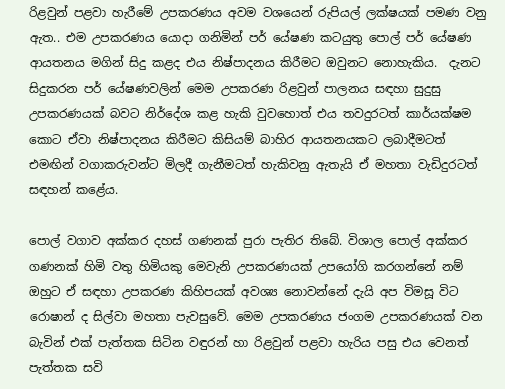රිළවුන් පළවා හැරීමේ උපකරණය අවම වශයෙන් රුපියල් ලක්ෂයක් පමණ වනු ඇත.. එම උපකරණය යොදා ගනිමින් පර් යේෂණ කටයුතු පොල් පර් යේෂණ ආයතනය මගින් සිදු කළද එය නිෂ්පාදනය කිරීමට ඔවුනට නොහැකිය.  දැනට සිදුකරන පර් යේෂණවලින් මෙම උපකරණ රිළවුන් පාලනය සඳහා සුදුසු උපකරණයක් බවට නිර්දේශ කළ හැකි වුවහොත් එය තවදුරටත් කාර්යක්ෂම කොට ඒවා නිෂ්පාදනය කිරීමට කිසියම් බාහිර ආයතනයකට ලබාදීමටත් එමඟින් වගාකරුවන්ට මිලදී ගැනීමටත් හැකිවනු ඇතැයි ඒ මහතා වැඩිදුරටත් සඳහන් කළේය.

පොල් වගාව අක්කර දහස් ගණනක් පුරා පැතිර තිබේ. විශාල පොල් අක්කර ගණනක් හිමි වතු හිමියකු මෙවැනි උපකරණයක් උපයෝගි කරගන්නේ නම් ඔහුට ඒ සඳහා උපකරණ කිහිපයක් අවශ්‍ය නොවන්නේ දැයි අප විමසූ විට රොෂාන් ද සිල්වා මහතා පැවසුවේ. මෙම උපකරණය ජංගම උපකරණයක් වන බැවින් එක් පැත්තක සිටින වඳුරන් හා රිළවුන් පළවා හැරිය පසු එය වෙනත් පැත්තක සවි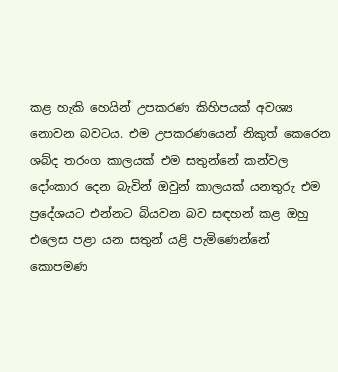කළ හැකි හෙයින් උපකරණ කිහිපයක් අවශ්‍ය නොවන බවටය. එම උපකරණයෙන් නිකුත් කෙරෙන ශබ්ද තරංග කාලයක් එම සතුන්නේ කන්වල දෝංකාර දෙන බැවින් ඔවුන් කාලයක් යනතුරු එම ප්‍රදේශයට එන්නට බියවන බව සඳහන් කළ ඔහු එලෙස පළා යන සතුන් යළි පැමිණෙන්නේ  කොපමණ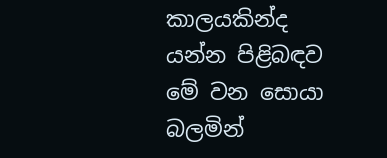කාලයකින්ද යන්න පිළිබඳව මේ වන සොයා බලමින්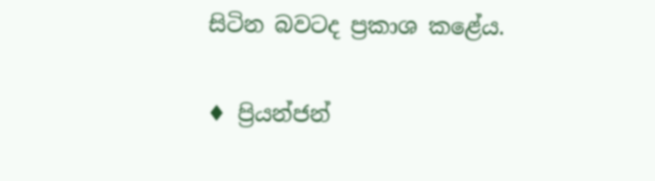සිටින බවටද ප්‍රකාශ කළේය.

♦ ප්‍රියන්ජන්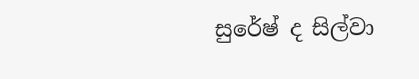සුරේෂ් ද සිල්වා